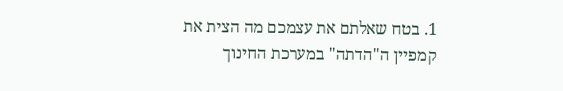1. בטח שאלתם את עצמכם מה הצית את קמפיין ה"הדתה" במערכת החינוך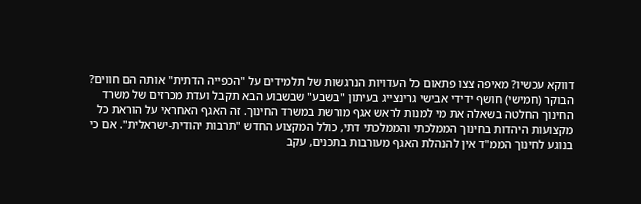דווקא עכשיו? מאיפה צצו פתאום כל העדויות הנרגשות של תלמידים על "הכפייה הדתית" אותה הם חווים?
הבוקר (חמישי) חושף ידידי אבישי גרינצייג בעיתון "בשבע" שבשבוע הבא תקבל ועדת מכרזים של משרד החינוך החלטה בשאלה את מי למנות לראש אגף מורשת במשרד החינוך. זה האגף האחראי על הוראת כל מקצועות היהדות בחינוך הממלכתי והממלכתי דתי, כולל המקצוע החדש "תרבות יהודית-ישראלית". אם כי בנוגע לחינוך הממ"ד אין להנהלת האגף מעורבות בתכנים, עקב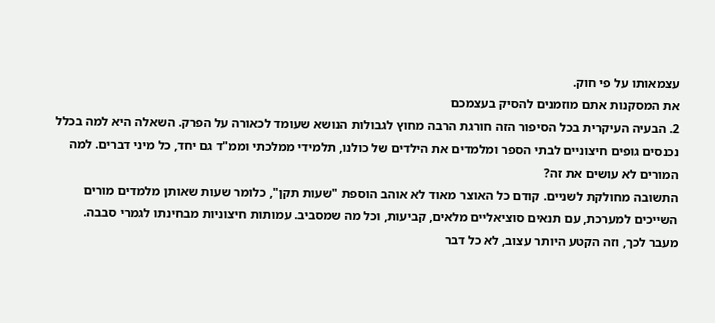עצמאותו על פי חוק.
את המסקנות אתם מוזמנים להסיק בעצמכם
2. הבעיה העיקרית בכל הסיפור הזה חורגת הרבה מחוץ לגבולות הנושא שעומד לכאורה על הפרק. השאלה היא למה בכלל נכנסים גופים חיצוניים לבתי הספר ומלמדים את הילדים של כולנו, תלמידי ממלכתי וממ"ד גם יחד, כל מיני דברים. למה המורים לא עושים את זה?
התשובה מחולקת לשניים. קודם כל האוצר מאוד לא אוהב הוספת "שעות תקן", כלומר שעות שאותן מלמדים מורים השייכים למערכת, עם תנאים סוציאליים מלאים, קביעות, וכל מה שמסביב. עמותות חיצוניות מבחינתו לגמרי סבבה.
מעבר לכך, וזה הקטע היותר עצוב, לא כל דבר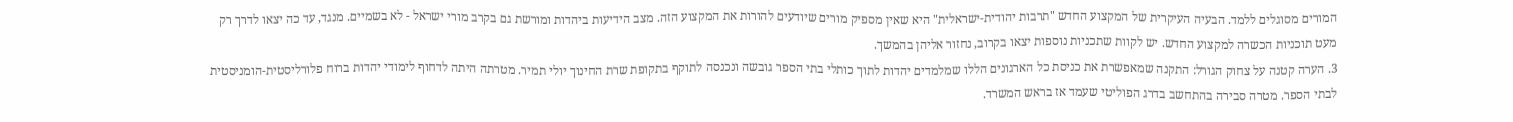המורים מסוגלים ללמד. הבעיה העיקרית של המקצוע החדש "תרבות יהודית-ישראלית" היא שאין מספיק מורים שיודעים להורות את המקצוע הזה. מצב הידיעות ביהדות ומורשת גם בקרב מורי ישראל - לא בשמיים. מנגד, עד כה יצאו לדרך רק מעט תוכניות הכשרה למקצוע החדש. יש לקוות שתכניות נוספות יצאו בקרוב, נחזור אליהן בהמשך.
3. הערה קטנה על צחוק הגורל: התקנה שמאפשרת את כניסת כל הארגונים הללו שמלמדים יהדות לתוך כותלי בתי הספר גובשה ונכנסה לתוקף בתקופת שרת החינוך יולי תמיר. מטרתה היתה לדחוף לימודי יהדות ברוח פלורליסטית-הומניסטית לבתי הספר. מטרה סבירה בהתחשב בדרג הפוליטי שעמד אז בראש המשרד.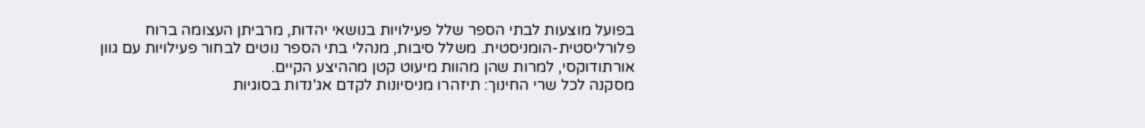בפועל מוצעות לבתי הספר שלל פעילויות בנושאי יהדות, מרביתן העצומה ברוח פלורליסטית-הומניסטית. משלל סיבות, מנהלי בתי הספר נוטים לבחור פעילויות עם גוון אורתודוקסי, למרות שהן מהוות מיעוט קטן מההיצע הקיים.
מסקנה לכל שרי החינוך: תיזהרו מניסיונות לקדם אג'נדות בסוגיות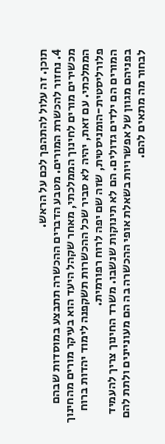תוכן. זה עלול להתהפך לכם על הראש.
4. נחזור להכשרת המורים. מטבע הדברים ההכשרה תתבצע במוסדות שבהם מכשירים מורים לחינוך הממלכתי, מאחר שקהל היעד הוא בעיקר מורים מהחינוך הממלכתי. עם זאת, יהיה לא סביר שכל ההכשרות תשקפנה לימוד יהדות ברוח פלורליסטית-הומניסטית, שזה שם יפה לרוח רפורמית.
המורים הם ילדים גדולים. הם לא תינוקות שנשבו. משרד החינוך צריך להעמיד בפניהם מגוון של אפשרויות בשאלת אופי ההכשרה בה הם מעוניינים ולתת להם לבחור מה מתאים להם.